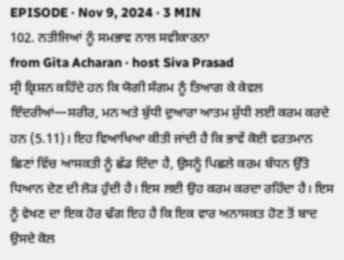EPISODE · Nov 9, 2024 · 3 MIN
102. ਨਤੀਜਿਆਂ ਨੂੰ ਸਮਭਾਵ ਨਾਲ ਸਵੀਕਾਰਨਾ
from Gita Acharan · host Siva Prasad
ਸ੍ਰੀ ਕ੍ਰਿਸ਼ਨ ਕਹਿੰਦੇ ਹਨ ਕਿ ਯੋਗੀ ਸੰਗਮ ਨੂੰ ਤਿਆਗ ਕੇ ਕੇਵਲ ਇੰਦਰੀਆਂ—ਸਰੀਰ, ਮਨ ਅਤੇ ਬੁੱਧੀ ਦੁਆਰਾ ਆਤਮ ਸ਼ੁੱਧੀ ਲਈ ਕਰਮ ਕਰਦੇ ਹਨ (5.11)। ਇਹ ਵਿਆਖਿਆ ਕੀਤੀ ਜਾਂਦੀ ਹੈ ਕਿ ਭਾਵੇਂ ਕੋਈ ਵਰਤਮਾਨ ਛਿਣਾਂ ਵਿੱਚ ਆਸਕਤੀ ਨੂੰ ਛੱਡ ਦਿੰਦਾ ਹੈ, ਉਸਨੂੰ ਪਿਛਲੇ ਕਰਮ ਬੰਧਨ ਉੱਤੇ ਧਿਆਨ ਦੇਣ ਦੀ ਲੋੜ ਹੁੰਦੀ ਹੈ। ਇਸ ਲਈ ਉਹ ਕਰਮ ਕਰਦਾ ਰਹਿੰਦਾ ਹੈ। ਇਸ ਨੂੰ ਵੇਖਣ ਦਾ ਇਕ ਹੋਰ ਢੰਗ ਇਹ ਹੈ ਕਿ ਇਕ ਵਾਰ ਅਨਾਸਕਤ ਹੋਣ ਤੋਂ ਬਾਦ ਉਸਦੇ ਕੋਲ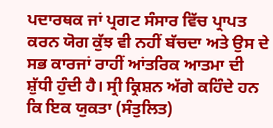ਪਦਾਰਥਕ ਜਾਂ ਪ੍ਰਗਟ ਸੰਸਾਰ ਵਿੱਚ ਪ੍ਰਾਪਤ ਕਰਨ ਯੋਗ ਕੁੱਝ ਵੀ ਨਹੀਂ ਬੱਚਦਾ ਅਤੇ ਉਸ ਦੇ ਸਭ ਕਾਰਜਾਂ ਰਾਹੀਂ ਆਂਤਰਿਕ ਆਤਮਾ ਦੀ ਸ਼ੁੱਧੀ ਹੁੰਦੀ ਹੈ। ਸ੍ਰੀ ਕ੍ਰਿਸ਼ਨ ਅੱਗੇ ਕਹਿੰਦੇ ਹਨ ਕਿ ਇਕ ਯੁਕਤਾ (ਸੰਤੁਲਿਤ)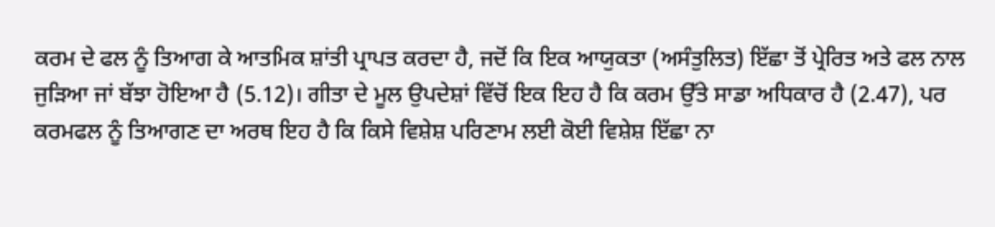ਕਰਮ ਦੇ ਫਲ ਨੂੰ ਤਿਆਗ ਕੇ ਆਤਮਿਕ ਸ਼ਾਂਤੀ ਪ੍ਰਾਪਤ ਕਰਦਾ ਹੈ, ਜਦੋਂ ਕਿ ਇਕ ਆਯੁਕਤਾ (ਅਸੰਤੁਲਿਤ) ਇੱਛਾ ਤੋਂ ਪ੍ਰੇਰਿਤ ਅਤੇ ਫਲ ਨਾਲ ਜੁੜਿਆ ਜਾਂ ਬੱਝਾ ਹੋਇਆ ਹੈ (5.12)। ਗੀਤਾ ਦੇ ਮੂਲ ਉਪਦੇਸ਼ਾਂ ਵਿੱਚੋਂ ਇਕ ਇਹ ਹੈ ਕਿ ਕਰਮ ਉੱਤੇ ਸਾਡਾ ਅਧਿਕਾਰ ਹੈ (2.47), ਪਰ ਕਰਮਫਲ ਨੂੰ ਤਿਆਗਣ ਦਾ ਅਰਥ ਇਹ ਹੈ ਕਿ ਕਿਸੇ ਵਿਸ਼ੇਸ਼ ਪਰਿਣਾਮ ਲਈ ਕੋਈ ਵਿਸ਼ੇਸ਼ ਇੱਛਾ ਨਾ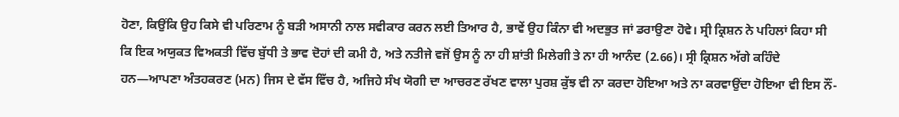ਹੋਣਾ, ਕਿਉਂਕਿ ਉਹ ਕਿਸੇ ਵੀ ਪਰਿਣਾਮ ਨੂੰ ਬੜੀ ਅਸਾਨੀ ਨਾਲ ਸਵੀਕਾਰ ਕਰਨ ਲਈ ਤਿਆਰ ਹੈ, ਭਾਵੇਂ ਉਹ ਕਿੰਨਾ ਵੀ ਅਦਭੁਤ ਜਾਂ ਡਰਾਉਣਾ ਹੋਵੇ। ਸ੍ਰੀ ਕ੍ਰਿਸ਼ਨ ਨੇ ਪਹਿਲਾਂ ਕਿਹਾ ਸੀ ਕਿ ਇਕ ਅਯੁਕਤ ਵਿਅਕਤੀ ਵਿੱਚ ਬੁੱਧੀ ਤੇ ਭਾਵ ਦੋਹਾਂ ਦੀ ਕਮੀ ਹੈ, ਅਤੇ ਨਤੀਜੇ ਵਜੋਂ ਉਸ ਨੂੰ ਨਾ ਹੀ ਸ਼ਾਂਤੀ ਮਿਲੇਗੀ ਤੇ ਨਾ ਹੀ ਆਨੰਦ (2.66)। ਸ੍ਰੀ ਕ੍ਰਿਸ਼ਨ ਅੱਗੇ ਕਹਿੰਦੇ ਹਨ—ਆਪਣਾ ਅੰਤਹਕਰਣ (ਮਨ) ਜਿਸ ਦੇ ਵੱਸ ਵਿੱਚ ਹੈ, ਅਜਿਹੇ ਸੰਖ ਯੋਗੀ ਦਾ ਆਚਰਣ ਰੱਖਣ ਵਾਲਾ ਪੁਰਸ਼ ਕੁੱਝ ਵੀ ਨਾ ਕਰਦਾ ਹੋਇਆ ਅਤੇ ਨਾ ਕਰਵਾਉਂਦਾ ਹੋਇਆ ਵੀ ਇਸ ਨੌਂ-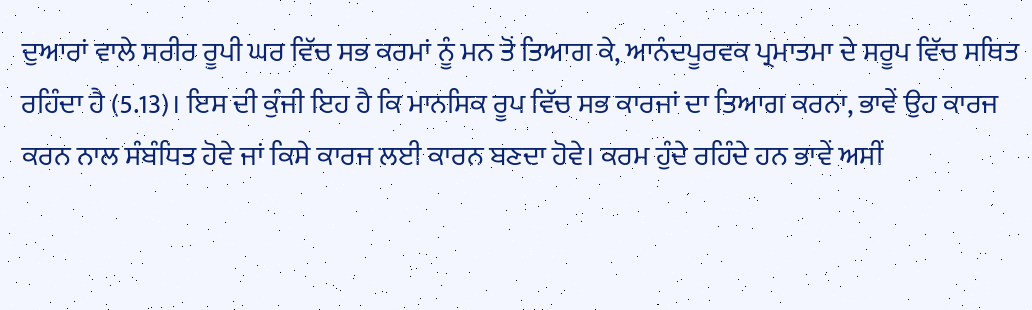ਦੁਆਰਾਂ ਵਾਲੇ ਸਰੀਰ ਰੂਪੀ ਘਰ ਵਿੱਚ ਸਭ ਕਰਮਾਂ ਨੂੰ ਮਨ ਤੋਂ ਤਿਆਗ ਕੇ, ਆਨੰਦਪੂਰਵਕ ਪ੍ਰਮਾਤਮਾ ਦੇ ਸਰੂਪ ਵਿੱਚ ਸਥਿਤ ਰਹਿੰਦਾ ਹੈ (5.13)। ਇਸ ਦੀ ਕੁੰਜੀ ਇਹ ਹੈ ਕਿ ਮਾਨਸਿਕ ਰੂਪ ਵਿੱਚ ਸਭ ਕਾਰਜਾਂ ਦਾ ਤਿਆਗ ਕਰਨਾ, ਭਾਵੇਂ ਉਹ ਕਾਰਜ ਕਰਨ ਨਾਲ ਸੰਬੰਧਿਤ ਹੋਵੇ ਜਾਂ ਕਿਸੇ ਕਾਰਜ ਲਈ ਕਾਰਨ ਬਣਦਾ ਹੋਵੇ। ਕਰਮ ਹੁੰਦੇ ਰਹਿੰਦੇ ਹਨ ਭਾਵੇਂ ਅਸੀਂ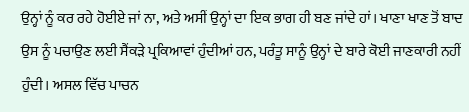ਉਨ੍ਹਾਂ ਨੂੰ ਕਰ ਰਹੇ ਹੋਈਏ ਜਾਂ ਨਾ, ਅਤੇ ਅਸੀਂ ਉਨ੍ਹਾਂ ਦਾ ਇਕ ਭਾਗ ਹੀ ਬਣ ਜਾਂਦੇ ਹਾਂ। ਖਾਣਾ ਖਾਣ ਤੋਂ ਬਾਦ ਉਸ ਨੂੰ ਪਚਾਉਣ ਲਈ ਸੈਂਕੜੇ ਪ੍ਰਕਿਆਵਾਂ ਹੁੰਦੀਆਂ ਹਨ, ਪਰੰਤੂ ਸਾਨੂੰ ਉਨ੍ਹਾਂ ਦੇ ਬਾਰੇ ਕੋਈ ਜਾਣਕਾਰੀ ਨਹੀਂ ਹੁੰਦੀ। ਅਸਲ ਵਿੱਚ ਪਾਚਨ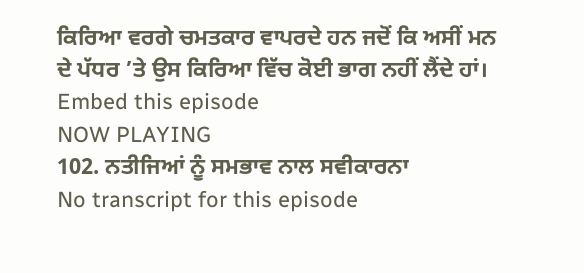ਕਿਰਿਆ ਵਰਗੇ ਚਮਤਕਾਰ ਵਾਪਰਦੇ ਹਨ ਜਦੋਂ ਕਿ ਅਸੀਂ ਮਨ ਦੇ ਪੱਧਰ ’ਤੇ ਉਸ ਕਿਰਿਆ ਵਿੱਚ ਕੋਈ ਭਾਗ ਨਹੀਂ ਲੈਂਦੇ ਹਾਂ।
Embed this episode
NOW PLAYING
102. ਨਤੀਜਿਆਂ ਨੂੰ ਸਮਭਾਵ ਨਾਲ ਸਵੀਕਾਰਨਾ
No transcript for this episode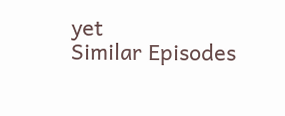yet
Similar Episodes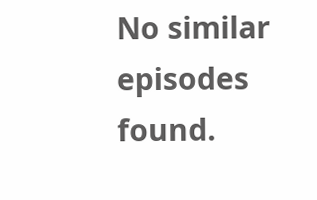No similar episodes found.